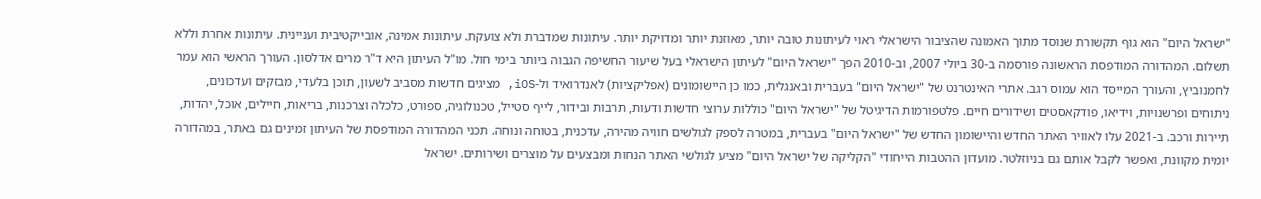"ישראל היום" הוא גוף תקשורת שנוסד מתוך האמונה שהציבור הישראלי ראוי לעיתונות טובה יותר, מאוזנת יותר ומדויקת יותר. עיתונות שמדברת ולא צועקת. עיתונות אמינה, אובייקטיבית ועניינית. עיתונות אחרת וללא תשלום. המהדורה המודפסת הראשונה פורסמה ב-30 ביולי 2007, וב-2010 הפך "ישראל היום" לעיתון הישראלי בעל שיעור החשיפה הגבוה ביותר בימי חול. מו"ל העיתון היא ד"ר מרים אדלסון. העורך הראשי הוא עמר לחמנוביץ, והעורך המייסד הוא עמוס רגב. אתרי האינטרנט של "ישראל היום" בעברית ובאנגלית, כמו כן היישומונים (אפליקציות) לאנדרואיד ול-iOS, מציגים חדשות מסביב לשעון, תוכן בלעדי, מבזקים ועדכונים, ניתוחים ופרשנויות, וידיאו, פודקאסטים ושידורים חיים. פלטפורמות הדיגיטל של "ישראל היום" כוללות ערוצי חדשות ודעות, תרבות ובידור, לייף סטייל, טכנולוגיה, ספורט, כלכלה וצרכנות, בריאות, חיילים, אוכל, יהדות, תיירות ורכב. ב-2021 עלו לאוויר האתר החדש והיישומון החדש של "ישראל היום" בעברית, במטרה לספק לגולשים חוויה מהירה, עדכנית, בטוחה ונוחה. תכני המהדורה המודפסת של העיתון זמינים גם באתר, במהדורה יומית מקוונת, ואפשר לקבל אותם גם בניוזלטר. מועדון ההטבות הייחודי "הקליקה של ישראל היום" מציע לגולשי האתר הנחות ומבצעים על מוצרים ושירותים. ישראל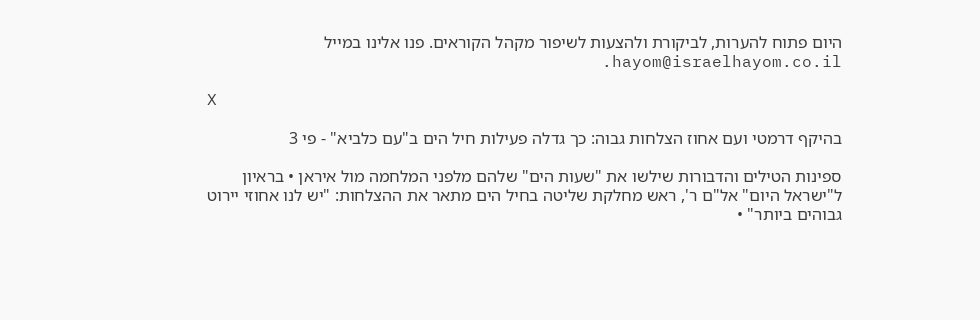היום פתוח להערות, לביקורת ולהצעות לשיפור מקהל הקוראים. פנו אלינו במייל hayom@israelhayom.co.il.

X

בהיקף דרמטי ועם אחוז הצלחות גבוה: כך גדלה פעילות חיל הים ב"עם כלביא" - פי 3

ספינות הטילים והדבורות שילשו את "שעות הים" שלהם מלפני המלחמה מול איראן • בראיון ל"ישראל היום" אל"ם ר', ראש מחלקת שליטה בחיל הים מתאר את ההצלחות: "יש לנו אחוזי יירוט גבוהים ביותר" •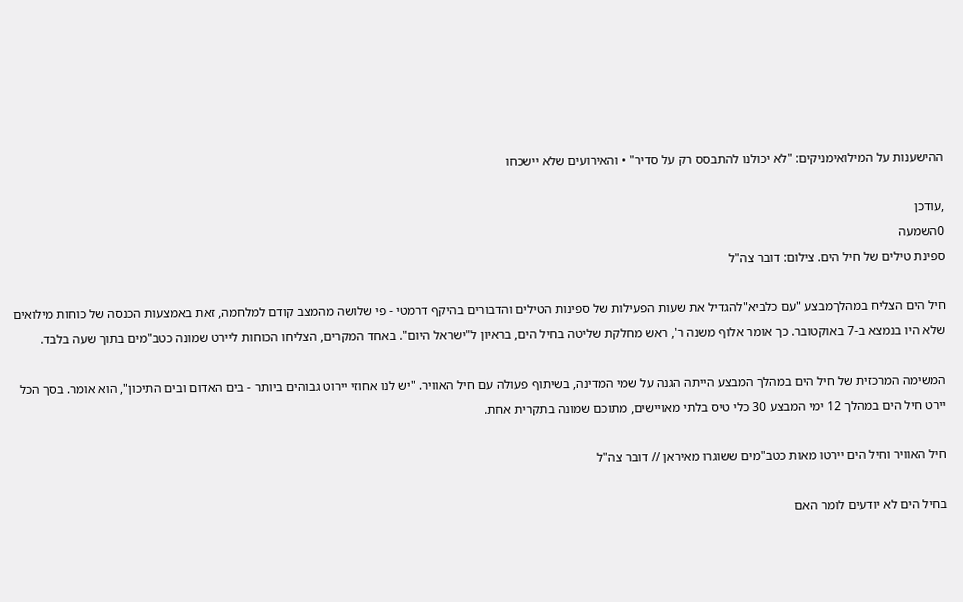ההישענות על המילואימניקים: "לא יכולנו להתבסס רק על סדיר" • והאירועים שלא יישכחו

,עודכן
0השמעה
ספינת טילים של חיל הים. צילום: דובר צה"ל

חיל הים הצליח במהלךמבצע "עם כלביא"להגדיל את שעות הפעילות של ספינות הטילים והדבורים בהיקף דרמטי - פי שלושה מהמצב קודם למלחמה, זאת באמצעות הכנסה של כוחות מילואים שלא היו בנמצא ב-7 באוקטובר. כך אומר אלוף משנה ר', ראש מחלקת שליטה בחיל הים, בראיון ל"ישראל היום". באחד המקרים, הצליחו הכוחות ליירט שמונה כטב"מים בתוך שעה בלבד.

המשימה המרכזית של חיל הים במהלך המבצע הייתה הגנה על שמי המדינה, בשיתוף פעולה עם חיל האוויר. "יש לנו אחוזי יירוט גבוהים ביותר - בים האדום ובים התיכון", הוא אומר. בסך הכל יירט חיל הים במהלך 12 ימי המבצע 30 כלי טיס בלתי מאויישים, מתוכם שמונה בתקרית אחת.

חיל האוויר וחיל הים יירטו מאות כטב"מים ששוגרו מאיראן // דובר צה"ל

בחיל הים לא יודעים לומר האם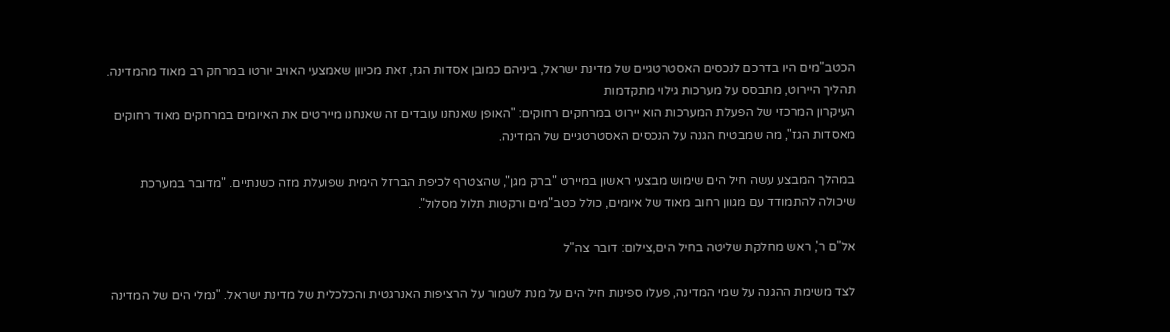הכטב"מים היו בדרכם לנכסים האסטרטגיים של מדינת ישראל, ביניהם כמובן אסדות הגז, זאת מכיוון שאמצעי האויב יורטו במרחק רב מאוד מהמדינה. תהליך היירוט, מתבסס על מערכות גילוי מתקדמות
העיקרון המרכזי של הפעלת המערכות הוא יירוט במרחקים רחוקים: "האופן שאנחנו עובדים זה שאנחנו מיירטים את האיומים במרחקים מאוד רחוקים מאסדות הגז", מה שמבטיח הגנה על הנכסים האסטרטגיים של המדינה.

במהלך המבצע עשה חיל הים שימוש מבצעי ראשון במיירט "ברק מגן", שהצטרף לכיפת הברזל הימית שפועלת מזה כשנתיים. "מדובר במערכת שיכולה להתמודד עם מגוון רחוב מאוד של איומים, כולל כטב"מים ורקטות תלול מסלול".

אל"ם ר', ראש מחלקת שליטה בחיל הים,צילום: דובר צה"ל

לצד משימת ההגנה על שמי המדינה, פעלו ספינות חיל הים על מנת לשמור על הרציפות האנרגטית והכלכלית של מדינת ישראל. "נמלי הים של המדינה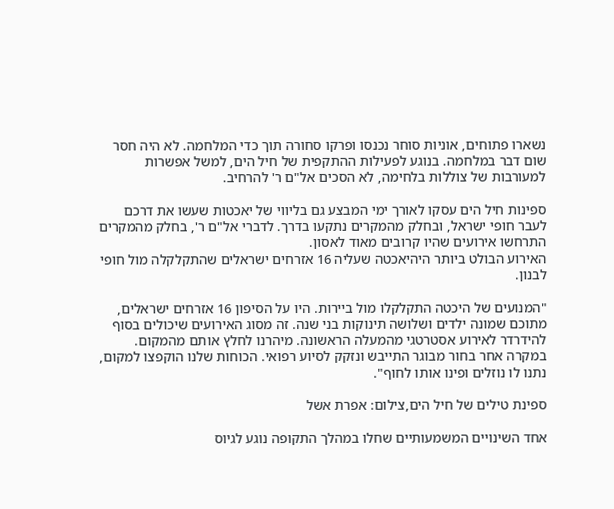נשארו פתוחים, אוניות סוחר נכנסו ופרקו סחורה תוך כדי המלחמה. לא היה חסר שום דבר במלחמה. בנוגע לפעילות ההתקפית של חיל הים, למשל אפשרות למעורבות של צוללות בלחימה, לא הסכים אל"ם ר' להרחיב.

ספינות חיל הים עסקו לאורך ימי המבצע גם בליווי של יאכטות שעשו את דרכם לעבר חופי ישראל, ובחלק מהמקרים נתקעו בדרך. לדברי אל"ם ר', בחלק מהמקרים התרחשו אירועים שהיו קרובים מאוד לאסון.
האירוע הבולט ביותר היהיאכטה שעליה 16 אזרחים ישראלים שהתקלקלה מול חופי לבנון.

"המנועים של היכטה התקלקלו מול ביירות. היו על הסיפון 16 אזרחים ישראלים, מתוכם שמונה ילדים ושלושה תינוקות בני שנה. זה מסוג האירועים שיכולים בסוף להידרדר לאירוע אסטרטגי מהמעלה הראשונה. מיהרנו לחלץ אותם מהמקום. במקרה אחר בחור מבוגר התייבש ונזקק לסיוע רפואי. הכוחות שלנו הוקפצו למקום, נתנו לו נוזלים ופינו אותו לחוף".

ספינת טילים של חיל הים,צילום: אפרת אשל

אחד השינויים המשמעותיים שחלו במהלך התקופה נוגע לגיוס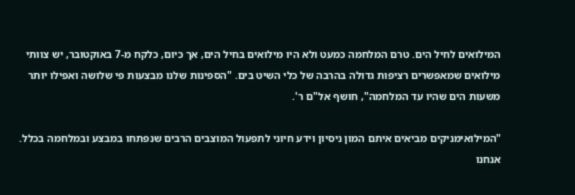המילואים לחיל הים. טרם המלחמה כמעט ולא היו מילואים בחיל הים, אך כיום, כלקח מ-7 באוקטובר, יש צוותי מילואים שמאפשרים רציפות גדולה בהרבה של כלי השיט בים. "הספינות שלנו מבצעות פי שלושה ואפילו יותר משעות הים שהיו עד המלחמה", חושף אל"ם ר'.

"המילואימניקים מביאים איתם המון ניסיון וידע חיוני לתפעול המוצבים הרבים שנפתחו במבצע ובמלחמה בכלל. אנחנו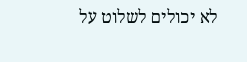לא יכולים לשלוט על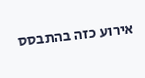אירוע כזה בהתבסס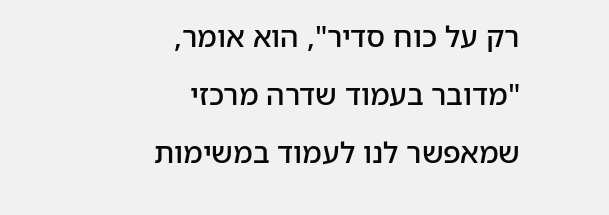רק על כוח סדיר", הוא אומר, "מדובר בעמוד שדרה מרכזי שמאפשר לנו לעמוד במשימות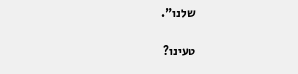שלנו".

טעינו?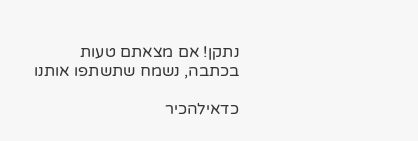נתקן! אם מצאתם טעות בכתבה, נשמח שתשתפו אותנו

כדאילהכיר